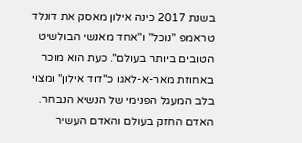בשנת 2017 כינה אילון מאסק את דונלד טראמפ "נוכל" ו"אחד מאנשי הבולשיט הטובים ביותר בעולם". כעת הוא מוכר באחוזת מאר-א-לאגו כ"דוד אילון" ומצוי בלב המעגל הפנימי של הנשיא הנבחר. האדם החזק בעולם והאדם העשיר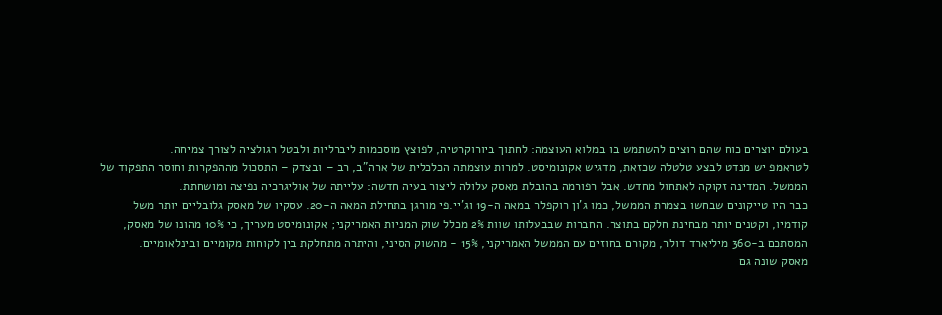בעולם יוצרים כוח שהם רוצים להשתמש בו במלוא העוצמה: לחתוך ביורוקרטיה, לפוצץ מוסכמות ליברליות ולבטל רגולציה לצורך צמיחה.
לטראמפ יש מנדט לבצע טלטלה שכזאת, מדגיש אקונומיסט. למרות עוצמתה הכלכלית של ארה"ב, רב – ובצדק – התסכול מההפקרות וחוסר התפקוד של הממשל. המדינה זקוקה לאתחול מחדש. אבל רפורמה בהובלת מאסק עלולה ליצור בעיה חדשה: עלייתה של אוליגרכיה נפיצה ומושחתת.
כבר היו טייקונים שבחשו בצמרת הממשל, כמו ג'ון רוקפלר במאה ה-19 וג'יי.פי מורגן בתחילת המאה ה-20. עסקיו של מאסק גלובליים יותר משל קודמיו, וקטנים יותר מבחינת חלקם בתוצר. החברות שבבעלותו שוות 2% מכלל שוק המניות האמריקני; אקונומיסט מעריך, כי 10% מהונו של מאסק, המסתכם ב-360 מיליארד דולר, מקורם בחוזים עם הממשל האמריקני, 15% - מהשוק הסיני, והיתרה מתחלקת בין לקוחות מקומיים ובינלאומיים.
מאסק שונה גם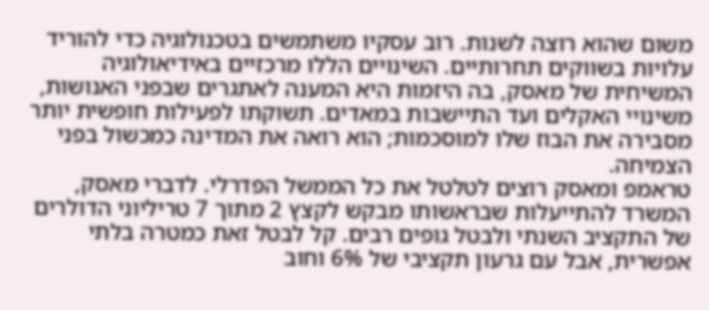משום שהוא רוצה לשנות. רוב עסקיו משתמשים בטכנולוגיה כדי להוריד עלויות בשווקים תחרותיים. השינויים הללו מרכזיים באידיאולוגיה המשיחית של מאסק, בה היזמות היא המענה לאתגרים שבפני האנושות, משינויי האקלים ועד התיישבות במאדים. תשוקתו לפעילות חופשית יותר מסבירה את הבוז שלו למוסכמות; הוא רואה את המדינה כמכשול בפני הצמיחה.
טראמפ ומאסק רוצים לטלטל את כל הממשל הפדרלי. לדברי מאסק, המשרד להתייעלות שבראשותו מבקש לקצץ 2 מתוך 7 טריליוני הדולרים של התקציב השנתי ולבטל גופים רבים. קל לבטל זאת כמטרה בלתי אפשרית, אבל עם גרעון תקציבי של 6% וחוב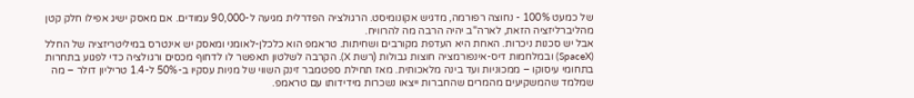של כמעט 100% - נחוצה רפורמה, מדגיש אקונומיסט. הרגולציה הפדרלית מגיעה ל-90,000 עמודים. אם מאסק ישיג אפילו חלק קטן מהליברליזציה הזאת, לארה"ב יהיה הרבה מה להרוויח.
אבל יש סכנות ניכרות. האחת היא העדפת מקורבים ושחיתות. טראמפ הוא כלכלן-לאומני ומאסק יש אינטרס במיליטריזציה של החלל (SpaceX) ובמלחמות דיס-אינפורמציה חוצות גבולות (רשת X). הקרבה לשלטון תאפשר לו לדחוף מכסים ורגולציה כדי לפגוע בתחרות בתחומי עיסוקו – ממכוניות ועד בינה מלאכותית. מאז תחילת ספטמבר זינק השווי של מניות עסקיו ב-50% ל-1.4 טריליון דולר – מה שמלמד שהמשקיעים מהמרים שהחברות ייצאו נשכרות מידידותו עם טראמפ.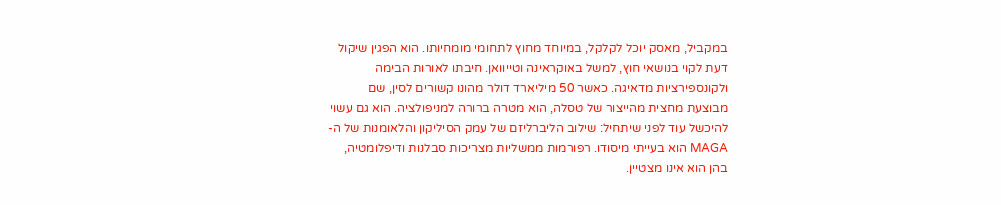במקביל, מאסק יוכל לקלקל, במיוחד מחוץ לתחומי מומחיותו. הוא הפגין שיקול דעת לקוי בנושאי חוץ, למשל באוקראינה וטייוואן. חיבתו לאורות הבימה ולקונספירציות מדאיגה. כאשר 50 מיליארד דולר מהונו קשורים לסין, שם מבוצעת מחצית מהייצור של טסלה, הוא מטרה ברורה למניפולציה. הוא גם עשוי להיכשל עוד לפני שיתחיל: שילוב הליברליזם של עמק הסיליקון והלאומנות של ה-MAGA הוא בעייתי מיסודו. רפורמות ממשליות מצריכות סבלנות ודיפלומטיה, בהן הוא אינו מצטיין.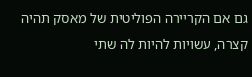גם אם הקריירה הפוליטית של מאסק תהיה קצרה, עשויות להיות לה שתי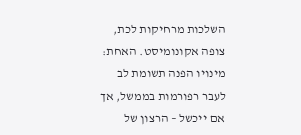השלכות מרחיקות לכת, צופה אקונומיסט. האחת: מינויו הפנה תשומת לב לעבר רפורמות בממשל, אך אם ייכשל – הרצון של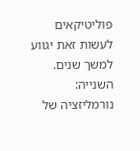פוליטיקאים לעשות זאת יגווע למשך שנים. השנייה: נורמליזציה של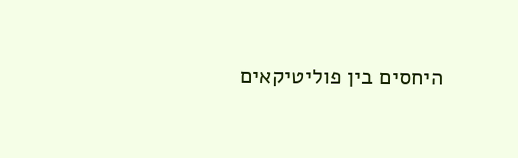היחסים בין פוליטיקאים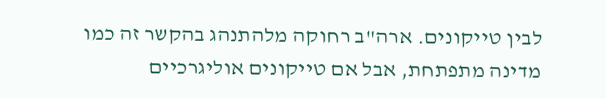לבין טייקונים. ארה"ב רחוקה מלהתנהג בהקשר זה כמו מדינה מתפתחת, אבל אם טייקונים אוליגרכיים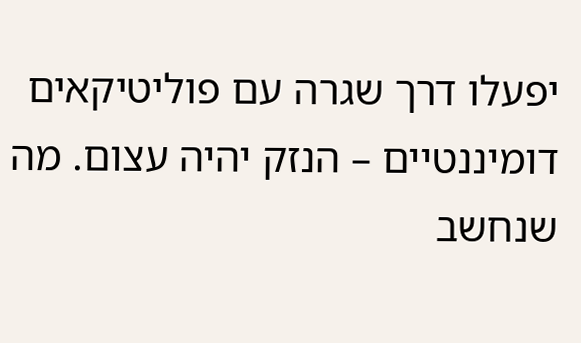יפעלו דרך שגרה עם פוליטיקאים דומיננטיים – הנזק יהיה עצום. מה שנחשב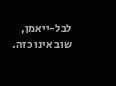לבל-ייאמן, שוב אינו כזה.